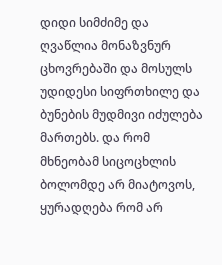დიდი სიმძიმე და ღვაწლია მონაზვნურ ცხოვრებაში და მოსულს უდიდესი სიფრთხილე და ბუნების მუდმივი იძულება მართებს. და რომ მხნეობამ სიცოცხლის ბოლომდე არ მიატოვოს, ყურადღება რომ არ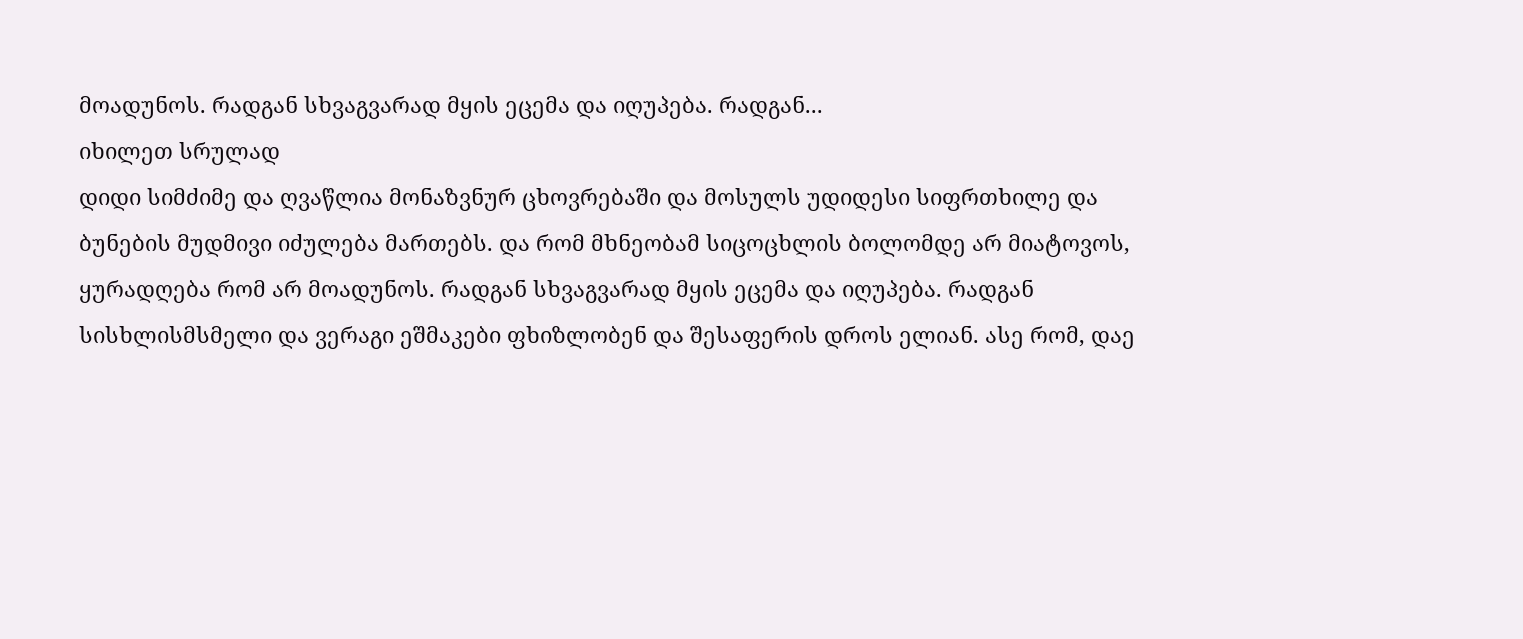მოადუნოს. რადგან სხვაგვარად მყის ეცემა და იღუპება. რადგან...
იხილეთ სრულად
დიდი სიმძიმე და ღვაწლია მონაზვნურ ცხოვრებაში და მოსულს უდიდესი სიფრთხილე და ბუნების მუდმივი იძულება მართებს. და რომ მხნეობამ სიცოცხლის ბოლომდე არ მიატოვოს, ყურადღება რომ არ მოადუნოს. რადგან სხვაგვარად მყის ეცემა და იღუპება. რადგან სისხლისმსმელი და ვერაგი ეშმაკები ფხიზლობენ და შესაფერის დროს ელიან. ასე რომ, დაე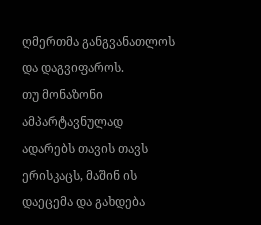ღმერთმა განგვანათლოს და დაგვიფაროს.
თუ მონაზონი ამპარტავნულად ადარებს თავის თავს ერისკაცს, მაშინ ის დაეცემა და გახდება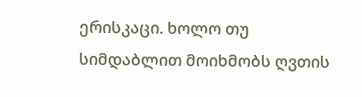ერისკაცი. ხოლო თუ სიმდაბლით მოიხმობს ღვთის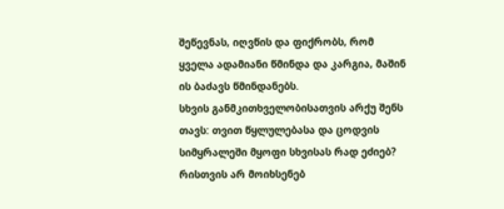შეწევნას, იღვწის და ფიქრობს, რომ ყველა ადამიანი წმინდა და კარგია, მაშინ ის ბაძავს წმინდანებს.
სხვის განმკითხველობისათვის არქუ შენს თავს: თვით წყლულებასა და ცოდვის სიმყრალეში მყოფი სხვისას რად ეძიებ? რისთვის არ მოიხსენებ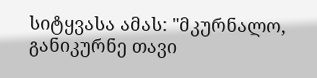სიტყვასა ამას: "მკურნალო, განიკურნე თავი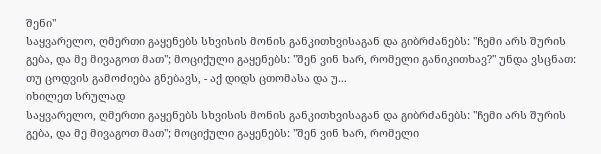შენი"
საყვარელო, ღმერთი გაყენებს სხვისის მონის განკითხვისაგან და გიბრძანებს: "ჩემი არს შურის გება, და მე მივაგოთ მათ"; მოციქული გაყენებს: "შენ ვინ ხარ, რომელი განიკითხავ?" უნდა ვსცნათ: თუ ცოდვის გამოძიება გნებავს, - აქ დიდს ცთომასა და უ...
იხილეთ სრულად
საყვარელო, ღმერთი გაყენებს სხვისის მონის განკითხვისაგან და გიბრძანებს: "ჩემი არს შურის გება, და მე მივაგოთ მათ"; მოციქული გაყენებს: "შენ ვინ ხარ, რომელი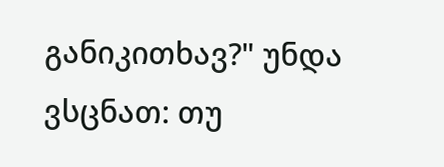განიკითხავ?" უნდა ვსცნათ: თუ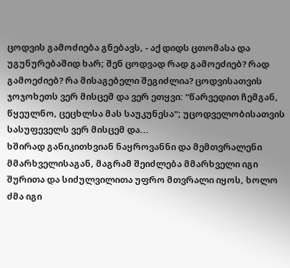ცოდვის გამოძიება გნებავს, - აქ დიდს ცთომასა და უგუნურებაშიდ ხარ; შენ ცოდვად რად გამოეძიებ? რად გამოეძიებ? რა მისაგებელი შეგიძლია? ცოდვისათვის ჯოჯოხეთს ვერ მისცემ და ვერ ეთყვი: "წარვედით ჩემგან, წყეულნო, ცეცხლსა მას საუკუნესა"; უცოდველობისათვის სასუფეველს ვერ მისცემ და...
ხშირად განიკითხვიან ნაყროვანნი და მემთვრალენი მმარხველისაგან, მაგრამ შეიძლება მმარხველი იგი შურითა და სიძულვილითა უფრო მთვრალი იყოს, ხოლო ძმა იგი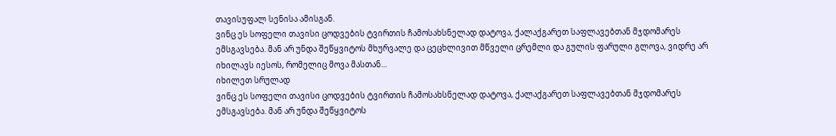თავისუფალ სენისა ამისგან.
ვინც ეს სოფელი თავისი ცოდვების ტვირთის ჩამოსახსნელად დატოვა, ქალაქგარეთ საფლავებთან მჯდომარეს ემსგავსება. მან არ უნდა შეწყვიტოს მხურვალე და ცეცხლივით მწველი ცრემლი და გულის ფარული გლოვა, ვიდრე არ იხილავს იესოს, რომელიც მოვა მასთან...
იხილეთ სრულად
ვინც ეს სოფელი თავისი ცოდვების ტვირთის ჩამოსახსნელად დატოვა, ქალაქგარეთ საფლავებთან მჯდომარეს ემსგავსება. მან არ უნდა შეწყვიტოს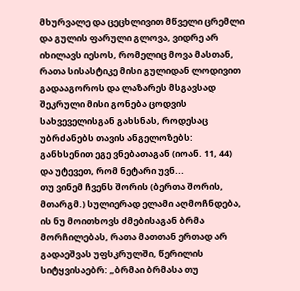მხურვალე და ცეცხლივით მწველი ცრემლი და გულის ფარული გლოვა, ვიდრე არ იხილავს იესოს, რომელიც მოვა მასთან, რათა სისასტიკე მისი გულიდან ლოდივით გადააგოროს და ლაზარეს მსგავსად შეკრული მისი გონება ცოდვის სახვეველისგან გახსნას, როდესაც უბრძანებს თავის ანგელოზებს: განხსენით ეგე ვნებათაგან (იოან. 11, 44) და უტევეთ, რომ ნეტარი უვნ...
თუ ვინემ ჩვენს შორის (ბერთა შორის, მთარგმ.) სულიერად ელამი აღმოჩნდება, ის ნუ მოითხოვს ძმებისაგან ბრმა მორჩილებას, რათა მათთან ერთად არ გადაეშვას უფსკრულში, წერილის სიტყვისაებრ: „ბრმაი ბრმასა თუ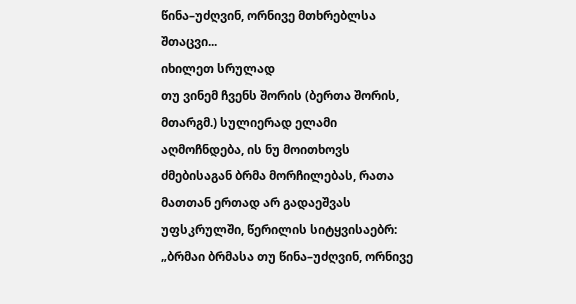წინა–უძღვინ, ორნივე მთხრებლსა შთაცვი...
იხილეთ სრულად
თუ ვინემ ჩვენს შორის (ბერთა შორის, მთარგმ.) სულიერად ელამი აღმოჩნდება, ის ნუ მოითხოვს ძმებისაგან ბრმა მორჩილებას, რათა მათთან ერთად არ გადაეშვას უფსკრულში, წერილის სიტყვისაებრ: „ბრმაი ბრმასა თუ წინა–უძღვინ, ორნივე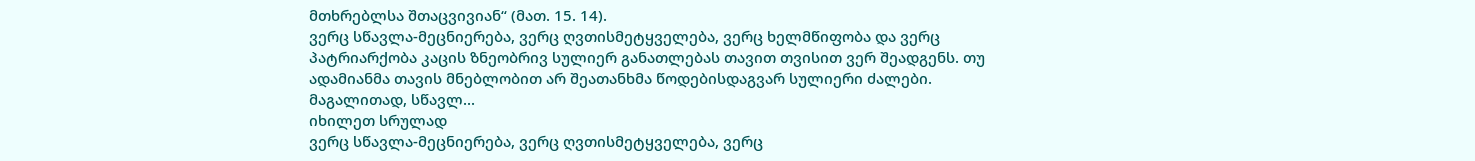მთხრებლსა შთაცვივიან“ (მათ. 15. 14).
ვერც სწავლა-მეცნიერება, ვერც ღვთისმეტყველება, ვერც ხელმწიფობა და ვერც პატრიარქობა კაცის ზნეობრივ სულიერ განათლებას თავით თვისით ვერ შეადგენს. თუ ადამიანმა თავის მნებლობით არ შეათანხმა წოდებისდაგვარ სულიერი ძალები. მაგალითად, სწავლ...
იხილეთ სრულად
ვერც სწავლა-მეცნიერება, ვერც ღვთისმეტყველება, ვერც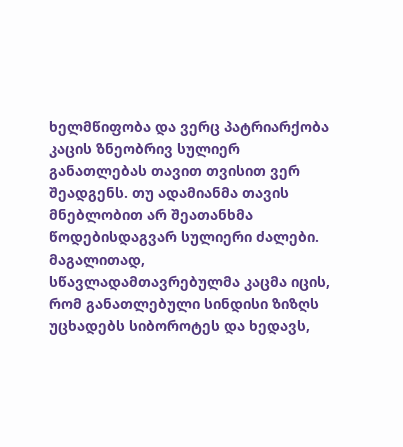ხელმწიფობა და ვერც პატრიარქობა კაცის ზნეობრივ სულიერ განათლებას თავით თვისით ვერ შეადგენს. თუ ადამიანმა თავის მნებლობით არ შეათანხმა წოდებისდაგვარ სულიერი ძალები. მაგალითად, სწავლადამთავრებულმა კაცმა იცის, რომ განათლებული სინდისი ზიზღს უცხადებს სიბოროტეს და ხედავს,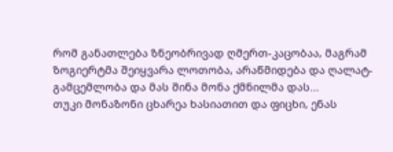რომ განათლება ზნეობრივად ღმერთ-კაცობაა, მაგრამ ზოგიერტმა შეიყვარა ლოთობა, არაწმიდება და ღალატ-გამცემლობა და მას შინა მონა ქმნილმა დას...
თუკი მონაზონი ცხარეა ხასიათით და ფიცხი, ენას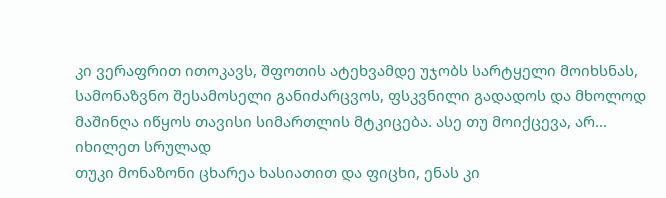კი ვერაფრით ითოკავს, შფოთის ატეხვამდე უჯობს სარტყელი მოიხსნას, სამონაზვნო შესამოსელი განიძარცვოს, ფსკვნილი გადადოს და მხოლოდ მაშინღა იწყოს თავისი სიმართლის მტკიცება. ასე თუ მოიქცევა, არ...
იხილეთ სრულად
თუკი მონაზონი ცხარეა ხასიათით და ფიცხი, ენას კი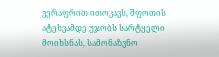ვერაფრით ითოკავს, შფოთის ატეხვამდე უჯობს სარტყელი მოიხსნას, სამონაზვნო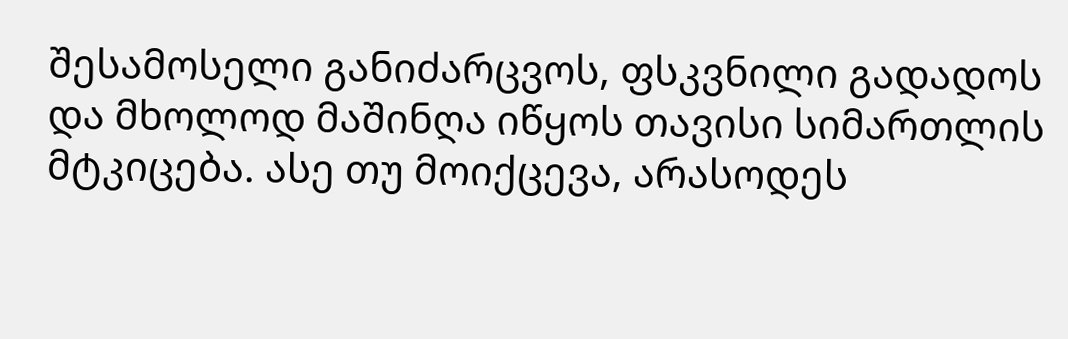შესამოსელი განიძარცვოს, ფსკვნილი გადადოს და მხოლოდ მაშინღა იწყოს თავისი სიმართლის მტკიცება. ასე თუ მოიქცევა, არასოდეს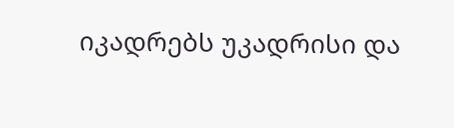იკადრებს უკადრისი და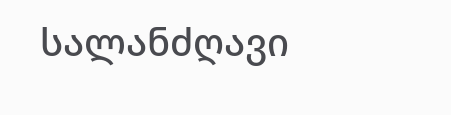სალანძღავი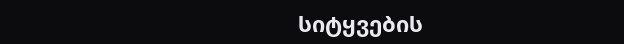სიტყვების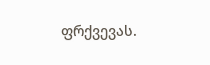ფრქვევას.